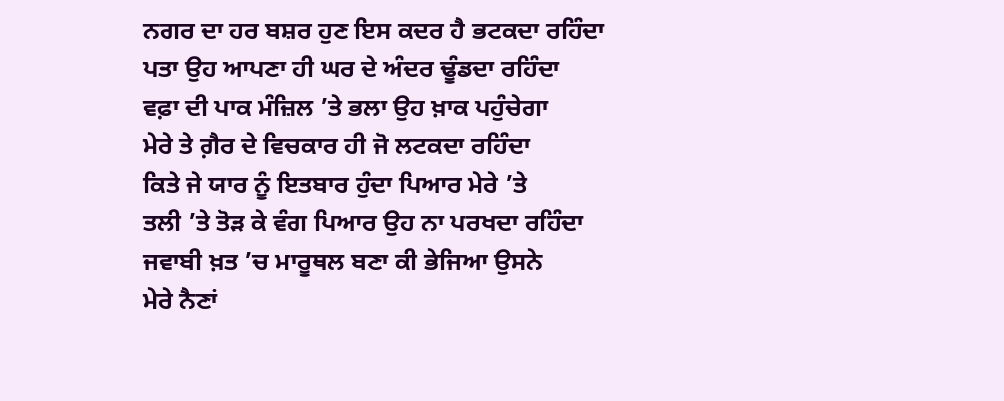ਨਗਰ ਦਾ ਹਰ ਬਸ਼ਰ ਹੁਣ ਇਸ ਕਦਰ ਹੈ ਭਟਕਦਾ ਰਹਿੰਦਾ
ਪਤਾ ਉਹ ਆਪਣਾ ਹੀ ਘਰ ਦੇ ਅੰਦਰ ਢੂੰਡਦਾ ਰਹਿੰਦਾ
ਵਫ਼ਾ ਦੀ ਪਾਕ ਮੰਜ਼ਿਲ ’ਤੇ ਭਲਾ ਉਹ ਖ਼ਾਕ ਪਹੁੰਚੇਗਾ
ਮੇਰੇ ਤੇ ਗ਼ੈਰ ਦੇ ਵਿਚਕਾਰ ਹੀ ਜੋ ਲਟਕਦਾ ਰਹਿੰਦਾ
ਕਿਤੇ ਜੇ ਯਾਰ ਨੂੰ ਇਤਬਾਰ ਹੁੰਦਾ ਪਿਆਰ ਮੇਰੇ ’ਤੇ
ਤਲੀ ’ਤੇ ਤੋੜ ਕੇ ਵੰਗ ਪਿਆਰ ਉਹ ਨਾ ਪਰਖਦਾ ਰਹਿੰਦਾ
ਜਵਾਬੀ ਖ਼ਤ ’ਚ ਮਾਰੂਥਲ ਬਣਾ ਕੀ ਭੇਜਿਆ ਉਸਨੇ
ਮੇਰੇ ਨੈਣਾਂ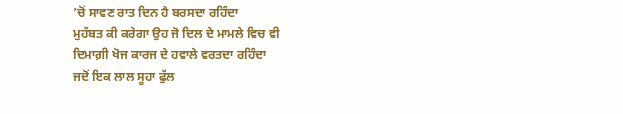’ਚੋਂ ਸਾਵਣ ਰਾਤ ਦਿਨ ਹੈ ਬਰਸਦਾ ਰਹਿੰਦਾ
ਮੁਹੱਬਤ ਕੀ ਕਰੇਗਾ ਉਹ ਜੋ ਦਿਲ ਦੇ ਮਾਮਲੇ ਵਿਚ ਵੀ
ਦਿਮਾਗ਼ੀ ਖੋਜ ਕਾਰਜ ਦੇ ਹਵਾਲੇ ਵਰਤਦਾ ਰਹਿੰਦਾ
ਜਦੋਂ ਇਕ ਲਾਲ ਸੂਹਾ ਫੁੱਲ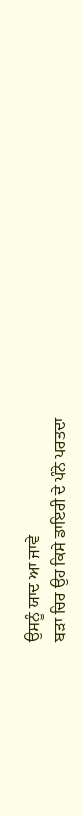ਉਸਨੂੰ ਯਾਦ ਆ ਜਾਵੇ
ਬੜਾ ਚਿਰ ਉਹ ਕਿਸੇ ਡਾਇਰੀ ਦੇ ਪੰਨੇ ਪਰਤਦਾ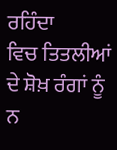ਰਹਿੰਦਾ
ਵਿਚ ਤਿਤਲੀਆਂ ਦੇ ਸ਼ੋਖ਼ ਰੰਗਾਂ ਨੂੰ ਨ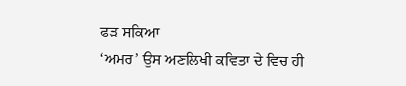ਫੜ ਸਕਿਆ
‘ਅਮਰ’ ਉਸ ਅਣਲਿਖੀ ਕਵਿਤਾ ਦੇ ਵਿਚ ਹੀ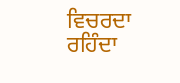ਵਿਚਰਦਾ ਰਹਿੰਦਾ